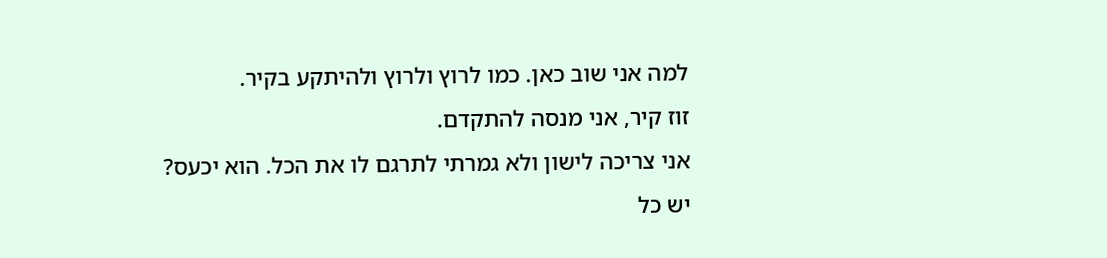למה אני שוב כאן. כמו לרוץ ולרוץ ולהיתקע בקיר.
זוז קיר, אני מנסה להתקדם.
אני צריכה לישון ולא גמרתי לתרגם לו את הכל. הוא יכעס?
יש כל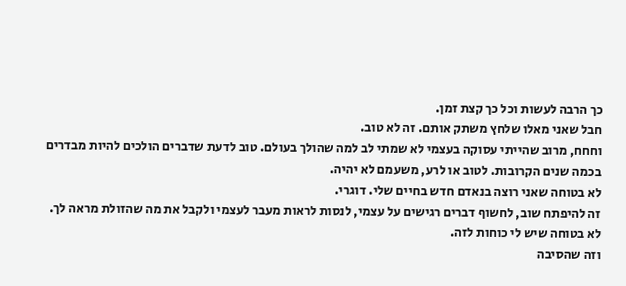כך הרבה לעשות וכל כך קצת זמן.
חבל שאני מאלו שלחץ משתק אותם. זה לא טוב.
וחחח, מרוב שהייתי עסוקה בעצמי לא שמתי לב למה שהולך בעולם. טוב לדעת שדברים הולכים להיות מבדרים בכמה שנים הקרובות. לטוב או לרע, משעמם לא יהיה.
לא בטוחה שאני רוצה בנאדם חדש בחיים שלי. דוגרי.
זה להיפתח שוב, לחשוף דברים רגישים על עצמי, לנסות לראות מעבר לעצמי ולקבל את מה שהזולת מראה לך.
לא בטוחה שיש לי כוחות לזה.
וזה שהסיבה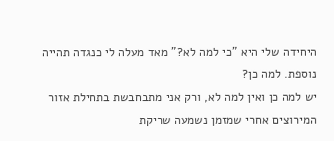היחידה שלי היא "כי למה לא?" מאד מעלה לי כנגדה תהייה נוספת. למה כן?
יש למה כן ואין למה לא, ורק אני מתבחבשת בתחילת אזור המירוצים אחרי שמזמן נשמעה שריקת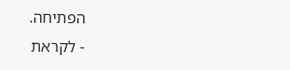הפתיחה.
- לקראת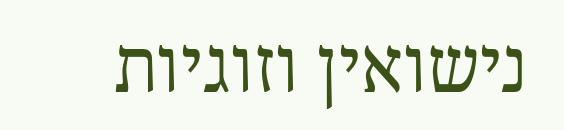נישואין וזוגיות